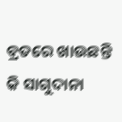ବ୍ରତରେ ଖାଉଛନ୍ତି କି ସାଗୁଦାନା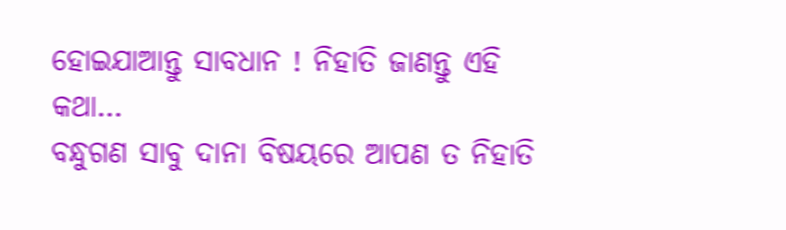ହୋଇଯାଆନ୍ତୁ ସାବଧାନ ! ନିହାତି ଜାଣନ୍ତୁ ଏହି କଥା…
ବନ୍ଧୁଗଣ ସାବୁ ଦାନା ବିଷୟରେ ଆପଣ ତ ନିହାତି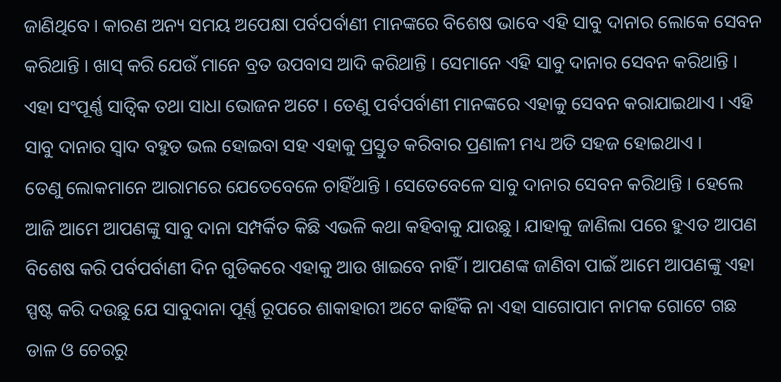ଜାଣିଥିବେ । କାରଣ ଅନ୍ୟ ସମୟ ଅପେକ୍ଷା ପର୍ବପର୍ବାଣୀ ମାନଙ୍କରେ ବିଶେଷ ଭାବେ ଏହି ସାବୁ ଦାନାର ଲୋକେ ସେବନ କରିଥାନ୍ତି । ଖାସ୍ କରି ଯେଉଁ ମାନେ ବ୍ରତ ଉପବାସ ଆଦି କରିଥାନ୍ତି । ସେମାନେ ଏହି ସାବୁ ଦାନାର ସେବନ କରିଥାନ୍ତି । ଏହା ସଂପୂର୍ଣ୍ଣ ସାତ୍ଵିକ ତଥା ସାଧା ଭୋଜନ ଅଟେ । ତେଣୁ ପର୍ବପର୍ବାଣୀ ମାନଙ୍କରେ ଏହାକୁ ସେବନ କରାଯାଇଥାଏ । ଏହି ସାବୁ ଦାନାର ସ୍ଵାଦ ବହୁତ ଭଲ ହୋଇବା ସହ ଏହାକୁ ପ୍ରସ୍ତୁତ କରିବାର ପ୍ରଣାଳୀ ମଧ୍ୟ ଅତି ସହଜ ହୋଇଥାଏ ।
ତେଣୁ ଲୋକମାନେ ଆରାମରେ ଯେତେବେଳେ ଚାହିଁଥାନ୍ତି । ସେତେବେଳେ ସାବୁ ଦାନାର ସେବନ କରିଥାନ୍ତି । ହେଲେ ଆଜି ଆମେ ଆପଣଙ୍କୁ ସାବୁ ଦାନା ସମ୍ପର୍କିତ କିଛି ଏଭଳି କଥା କହିବାକୁ ଯାଉଛୁ । ଯାହାକୁ ଜାଣିଲା ପରେ ହୁଏତ ଆପଣ ବିଶେଷ କରି ପର୍ବପର୍ବାଣୀ ଦିନ ଗୁଡିକରେ ଏହାକୁ ଆଉ ଖାଇବେ ନାହିଁ । ଆପଣଙ୍କ ଜାଣିବା ପାଇଁ ଆମେ ଆପଣଙ୍କୁ ଏହା ସ୍ପଷ୍ଟ କରି ଦଉଛୁ ଯେ ସାବୁଦାନା ପୂର୍ଣ୍ଣ ରୂପରେ ଶାକାହାରୀ ଅଟେ କାହିଁକି ନା ଏହା ସାଗୋପାମ ନାମକ ଗୋଟେ ଗଛ ଡାଳ ଓ ଚେରରୁ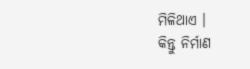ମିଳିଥାଏ ।
କିନ୍ତୁ ନିର୍ମାଣ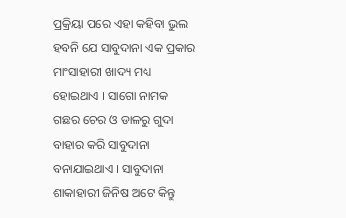ପ୍ରକ୍ରିୟା ପରେ ଏହା କହିବା ଭୁଲ ହବନି ଯେ ସାବୁଦାନା ଏକ ପ୍ରକାର ମାଂସାହାରୀ ଖାଦ୍ୟ ମଧ୍ୟ ହୋଇଥାଏ । ସାଗୋ ନାମକ ଗଛର ଚେର ଓ ଡାଳରୁ ଗୁଦା ବାହାର କରି ସାବୁଦାନା ବନାଯାଇଥାଏ । ସାବୁଦାନା ଶାକାହାରୀ ଜିନିଷ ଅଟେ କିନ୍ତୁ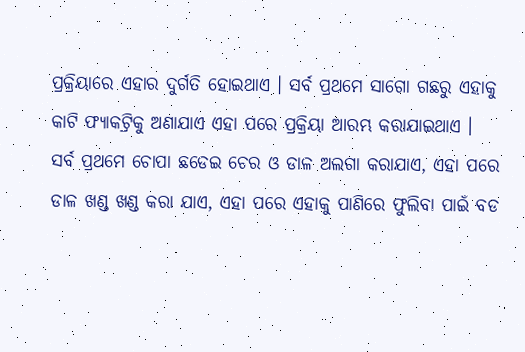ପ୍ରକ୍ରିୟାରେ ଏହାର ଦୁର୍ଗତି ହୋଇଥାଏ । ସର୍ବ ପ୍ରଥମେ ସାଗୋ ଗଛରୁ ଏହାକୁ କାଟି ଫ୍ୟାକଟ୍ରିକୁ ଅଣାଯାଏ ଏହା ପରେ ପ୍ରକ୍ରିୟା ଆରମ୍ଭ କରାଯାଇଥାଏ ।
ସର୍ବ ପ୍ରଥମେ ଚୋପା ଛଡେଇ ଚେର ଓ ଡାଳ ଅଲଗା କରାଯାଏ, ଏହା ପରେ ଡାଳ ଖଣ୍ଡ ଖଣ୍ଡ କରା ଯାଏ, ଏହା ପରେ ଏହାକୁ ପାଣିରେ ଫୁଲିବା ପାଇଁ ବଡ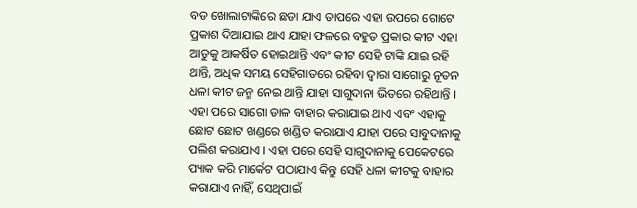ବଡ ଖୋଲାଟାଙ୍କିରେ ଛଡା ଯାଏ ତାପରେ ଏହା ଉପରେ ଗୋଟେ ପ୍ରକାଶ ଦିଆଯାଇ ଥାଏ ଯାହା ଫଳରେ ବହୁତ ପ୍ରକାର କୀଟ ଏହା ଆଡୁକୁ ଆକର୍ଷିତ ହୋଇଥାନ୍ତି ଏବଂ କୀଟ ସେହି ଟାଙ୍କି ଯାଇ ରହି ଥାନ୍ତି, ଅଧିକ ସମୟ ସେହିଗାତରେ ରହିବା ଦ୍ଵାରା ସାଗୋରୁ ନୂତନ ଧଳା କୀଟ ଜନ୍ମ ନେଇ ଥାନ୍ତି ଯାହା ସାଗୁଦାନା ଭିତରେ ରହିଥାନ୍ତି ।
ଏହା ପରେ ସାଗୋ ଡାଳ ବାହାର କରାଯାଇ ଥାଏ ଏବଂ ଏହାକୁ ଛୋଟ ଛୋଟ ଖଣ୍ଡରେ ଖଣ୍ଡିତ କରାଯାଏ ଯାହା ପରେ ସାବୁଦାନାକୁ ପଲିଶ କରାଯାଏ । ଏହା ପରେ ସେହି ସାଗୁଦାନାକୁ ପେକେଟରେ ପ୍ୟାକ କରି ମାର୍କେଟ ପଠାଯାଏ କିନ୍ତୁ ସେହି ଧଳା କୀଟକୁ ବାହାର କରାଯାଏ ନାହିଁ, ସେଥିପାଇଁ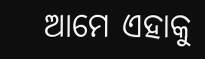ଆମେ ଏହାକୁ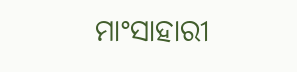ମାଂସାହାରୀ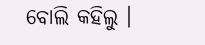ବୋଲି କହିଲୁ ।